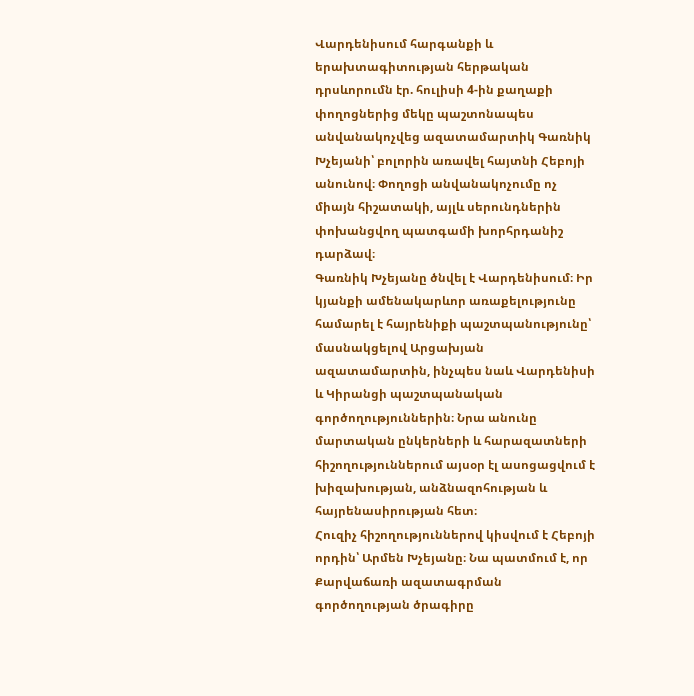Վարդենիսում հարգանքի և երախտագիտության հերթական դրսևորումն էր. հուլիսի 4-ին քաղաքի փողոցներից մեկը պաշտոնապես անվանակոչվեց ազատամարտիկ Գառնիկ Խչեյանի՝ բոլորին առավել հայտնի Հեբոյի անունով։ Փողոցի անվանակոչումը ոչ միայն հիշատակի, այլև սերունդներին փոխանցվող պատգամի խորհրդանիշ դարձավ։
Գառնիկ Խչեյանը ծնվել է Վարդենիսում։ Իր կյանքի ամենակարևոր առաքելությունը համարել է հայրենիքի պաշտպանությունը՝ մասնակցելով Արցախյան ազատամարտին, ինչպես նաև Վարդենիսի և Կիրանցի պաշտպանական գործողություններին։ Նրա անունը մարտական ընկերների և հարազատների հիշողություններում այսօր էլ ասոցացվում է խիզախության, անձնազոհության և հայրենասիրության հետ։
Հուզիչ հիշողություններով կիսվում է Հեբոյի որդին՝ Արմեն Խչեյանը։ Նա պատմում է, որ Քարվաճառի ազատագրման գործողության ծրագիրը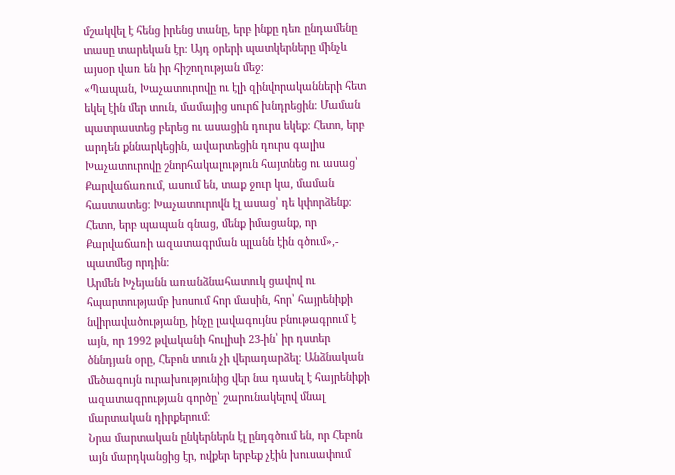մշակվել է հենց իրենց տանը, երբ ինքը դեռ ընդամենը տասը տարեկան էր։ Այդ օրերի պատկերները մինչև այսօր վառ են իր հիշողության մեջ։
«Պապան, Խաչատուրովը ու էլի զինվորականների հետ եկել էին մեր տուն, մամայից սուրճ խնդրեցին։ Մաման պատրաստեց բերեց ու ասացին դուրս եկեք։ Հետո, երբ արդեն քննարկեցին, ավարտեցին դուրս գալիս Խաչատուրովը շնորհակալություն հայտնեց ու ասաց՝ Քարվաճառում, ասում են, տաք ջուր կա, մաման հաստատեց։ Խաչատուրովն էլ ասաց՝ դե կփորձենք։ Հետո, երբ պապան գնաց, մենք իմացանք, որ Քարվաճառի ազատագրման պլանն էին գծում»,- պատմեց որդին։
Արմեն Խչեյանն առանձնահատուկ ցավով ու հպարտությամբ խոսում հոր մասին, հոր՝ հայրենիքի նվիրավածությանը, ինչը լավագույնս բնութագրում է այն, որ 1992 թվականի հուլիսի 23-ին՝ իր դստեր ծննդյան օրը, Հեբոն տուն չի վերադարձել։ Անձնական մեծագույն ուրախությունից վեր նա դասել է հայրենիքի ազատագրության գործը՝ շարունակելով մնալ մարտական դիրքերում։
Նրա մարտական ընկերներն էլ ընդգծում են, որ Հեբոն այն մարդկանցից էր, ովքեր երբեք չէին խուսափում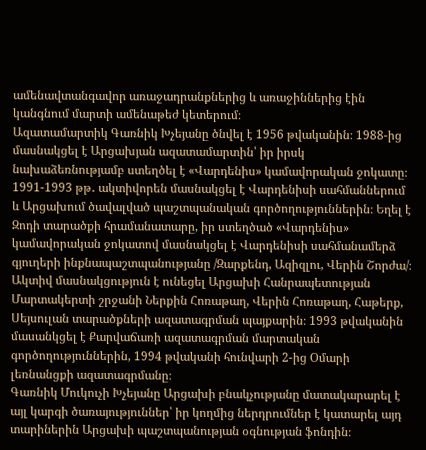ամենավտանգավոր առաջադրանքներից և առաջիններից էին կանգնում մարտի ամենաթեժ կետերում։
Ազատամարտիկ Գառնիկ Խչեյանը ծնվել է 1956 թվականին։ 1988-ից մասնակցել է Արցախյան ազատամարտին՝ իր իրսկ նախաձեռնությամբ ստեղծել է «Վարդենիս» կամավորական ջոկատը։ 1991-1993 թթ․ ակտիվորեն մասնակցել է Վարդենիսի սահմաններում և Արցախում ծավալված պաշտպանական գործողություններին։ Եղել է Զոդի տարածքի հրամանատարը, իր ստեղծած «Վարդենիս» կամավորական ջոկատով մասնակցել է Վարդենիսի սահմանամերձ գյուղերի ինքնապաշտպանությանը /Զարքենդ, Ազիզլու, Վերին Շորժա/։ Ակտիվ մասնակցություն է ունեցել Արցախի Հանրապետության Մարտակերտի շրջանի Ներքին Հոռաթաղ, Վերին Հոռաթաղ, Հաթերք, Սեյսուլան տարածքների ազատագրման պայքարին։ 1993 թվականին մասանկցել է Քարվաճառի ազատագրման մարտական գործողություններին, 1994 թվականի հունվարի 2-ից Օմարի լեռնանցքի ազատագրմանը։
Գառնիկ Մուկուչի Խչեյանը Արցախի բնակչությանը մատակարարել է այլ կարգի ծառայություններ՝ իր կողմից ներդրումներ է կատարել այդ տարիներին Արցախի պաշտպանության օգնության ֆոնդին։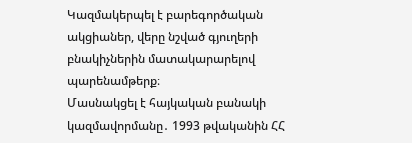Կազմակերպել է բարեգործական ակցիաներ, վերը նշված գյուղերի բնակիչներին մատակարարելով պարենամթերք։
Մասնակցել է հայկական բանակի կազմավորմանը․ 1993 թվականին ՀՀ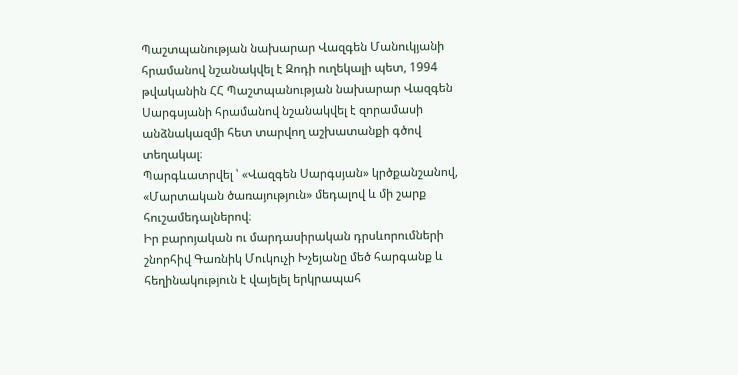Պաշտպանության նախարար Վազգեն Մանուկյանի հրամանով նշանակվել է Զոդի ուղեկալի պետ, 1994 թվականին ՀՀ Պաշտպանության նախարար Վազգեն Սարգսյանի հրամանով նշանակվել է զորամասի անձնակազմի հետ տարվող աշխատանքի գծով տեղակալ։
Պարգևատրվել ՝ «Վազգեն Սարգսյան» կրծքանշանով, «Մարտական ծառայություն» մեդալով և մի շարք հուշամեդալներով։
Իր բարոյական ու մարդասիրական դրսևորումների շնորհիվ Գառնիկ Մուկուչի Խչեյանը մեծ հարգանք և հեղինակություն է վայելել երկրապահ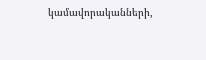կամավորականների,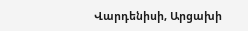Վարդենիսի, Արցախի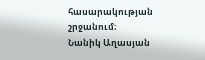հասարակության շրջանում։
Նանիկ Աղասյան